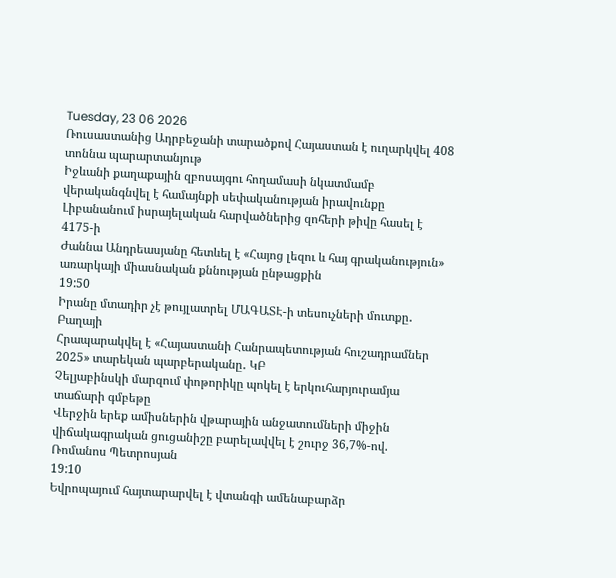Tuesday, 23 06 2026
Ռուսաստանից Ադրբեջանի տարածքով Հայաստան է ուղարկվել 408 տոննա պարարտանյութ
Իջևանի քաղաքային զբոսայգու հողամասի նկատմամբ վերականգնվել է համայնքի սեփականության իրավունքը
Լիբանանում իսրայելական հարվածներից զոհերի թիվը հասել է 4175-ի
Ժաննա Անդրեասյանը հետևել է «Հայոց լեզու և հայ գրականություն» առարկայի միասնական քննության ընթացքին
19:50
Իրանը մտադիր չէ թույլատրել ՄԱԳԱՏԷ-ի տեսուչների մուտքը․ Բաղայի
Հրապարակվել է «Հայաստանի Հանրապետության հուշադրամներ 2025» տարեկան պարբերականը․ ԿԲ
Չելյաբինսկի մարզում փոթորիկը պոկել է երկուհարյուրամյա տաճարի գմբեթը
Վերջին երեք ամիսներին վթարային անջատումների միջին վիճակագրական ցուցանիշը բարելավվել է շուրջ 36,7%-ով. Ռոմանոս Պետրոսյան
19:10
Եվրոպայում հայտարարվել է վտանգի ամենաբարձր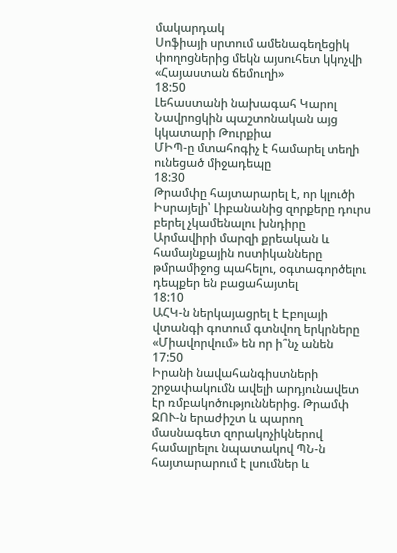մակարդակ
Սոֆիայի սրտում ամենագեղեցիկ փողոցներից մեկն այսուհետ կկոչվի «Հայաստան ճեմուղի»
18:50
Լեհաստանի նախագահ Կարոլ Նավրոցկին պաշտոնական այց կկատարի Թուրքիա
ՄԻՊ-ը մտահոգիչ է համարել տեղի ունեցած միջադեպը
18:30
Թրամփը հայտարարել է, որ կլուծի Իսրայելի՝ Լիբանանից զորքերը դուրս բերել չկամենալու խնդիրը
Արմավիրի մարզի քրեական և համայնքային ոստիկանները թմրամիջոց պահելու, օգտագործելու դեպքեր են բացահայտել
18:10
ԱՀԿ-ն ներկայացրել է Էբոլայի վտանգի գոտում գտնվող երկրները
«Միավորվում» են որ ի՞նչ անեն
17:50
Իրանի նավահանգիստների շրջափակումն ավելի արդյունավետ էր ռմբակոծություններից. Թրամփ
ԶՈՒ-ն երաժիշտ և պարող մասնագետ զորակոչիկներով համալրելու նպատակով ՊՆ-ն հայտարարում է լսումներ և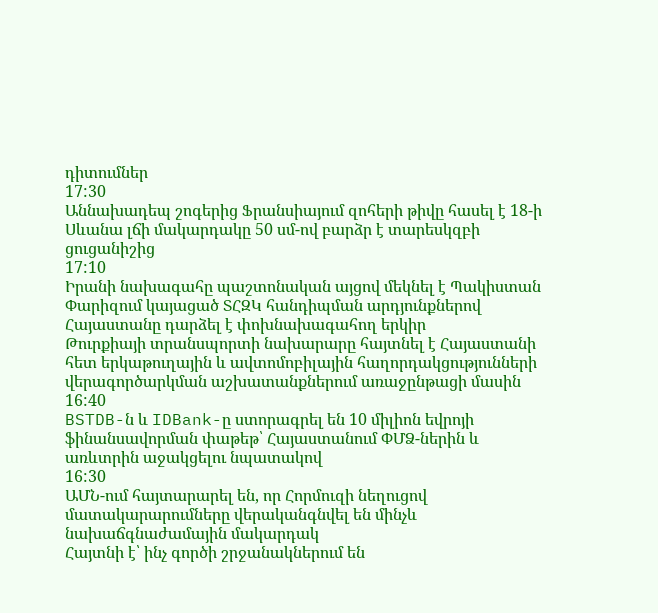դիտումներ
17:30
Աննախադեպ շոգերից Ֆրանսիայում զոհերի թիվը հասել է 18-ի
Սևանա լճի մակարդակը 50 սմ-ով բարձր է տարեսկզբի ցուցանիշից
17:10
Իրանի նախագահը պաշտոնական այցով մեկնել է Պակիստան
Փարիզում կայացած ՏՀԶԿ հանդիպման արդյունքներով Հայաստանը դարձել է փոխնախագահող երկիր
Թուրքիայի տրանսպորտի նախարարը հայտնել է Հայաստանի հետ երկաթուղային և ավտոմոբիլային հաղորդակցությունների վերագործարկման աշխատանքներում առաջընթացի մասին
16:40
BSTDB-ն և IDBank-ը ստորագրել են 10 միլիոն եվրոյի ֆինանսավորման փաթեթ՝ Հայաստանում ՓՄՁ-ներին և առևտրին աջակցելու նպատակով
16:30
ԱՄՆ-ում հայտարարել են, որ Հորմուզի նեղուցով մատակարարումները վերականգնվել են մինչև նախաճգնաժամային մակարդակ
Հայտնի է՝ ինչ գործի շրջանակներում են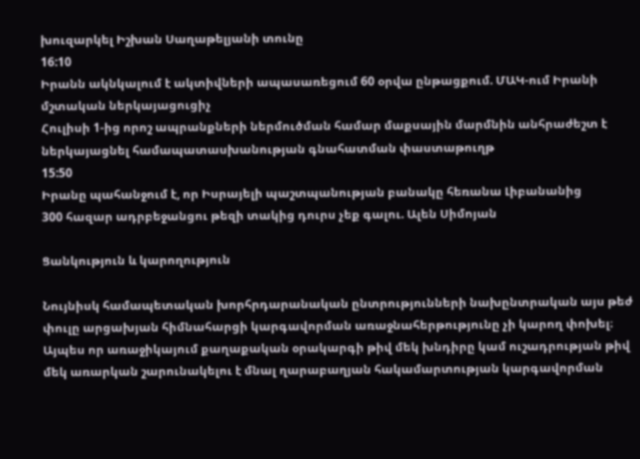խուզարկել Իշխան Սաղաթելյանի տունը
16:10
Իրանն ակնկալում է ակտիվների ապասառեցում 60 օրվա ընթացքում. ՄԱԿ-ում Իրանի մշտական ներկայացուցիչ
Հուլիսի 1-ից որոշ ապրանքների ներմուծման համար մաքսային մարմնին անհրաժեշտ է ներկայացնել համապատասխանության գնահատման փաստաթուղթ
15:50
Իրանը պահանջում է, որ Իսրայելի պաշտպանության բանակը հեռանա Լիբանանից
300 հազար ադրբեջանցու թեզի տակից դուրս չեք գալու. Ալեն Սիմոյան

Ցանկություն և կարողություն

Նույնիսկ համապետական խորհրդարանական ընտրությունների նախընտրական այս թեժ փուլը արցախյան հիմնահարցի կարգավորման առաջնահերթությունը չի կարող փոխել։ Այպես որ առաջիկայում քաղաքական օրակարգի թիվ մեկ խնդիրը կամ ուշադրության թիվ մեկ առարկան շարունակելու է մնալ ղարաբաղյան հակամարտության կարգավորման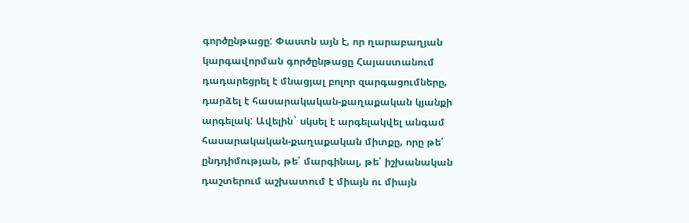գործընթացը: Փաստն այն է, որ ղարաբաղյան կարգավորման գործընթացը Հայաստանում դադարեցրել է մնացյալ բոլոր զարգացումները, դարձել է հասարակական-քաղաքական կյանքի արգելակ: Ավելին` սկսել է արգելակվել անգամ հասարակական-քաղաքական միտքը, որը թե՛ ընդդիմության, թե՛ մարգինալ, թե՛ իշխանական դաշտերում աշխատում է միայն ու միայն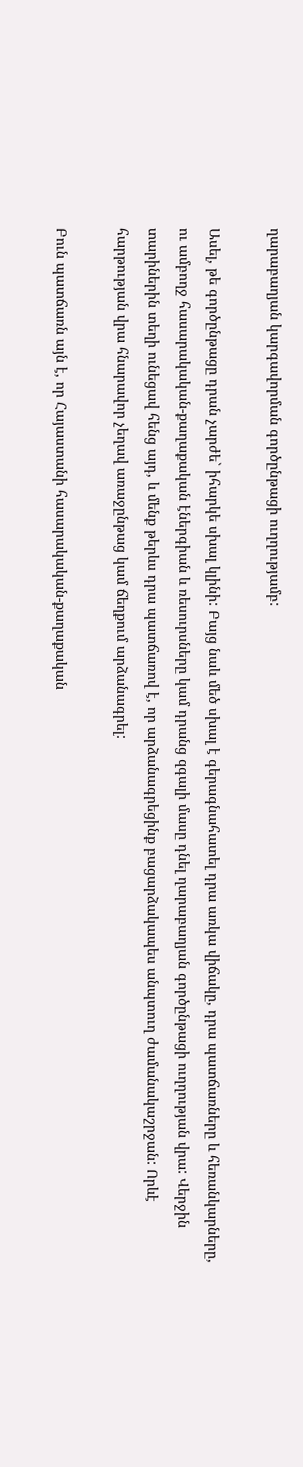ղարաբաղյան կարգավորման գործընթացի ուղղությամբ:

Ասել, թե գործընթացը դրան չարժե` իհարկե սխալ կլինի: Բայց նաև մեծ սխալ է գերագնահատել դրա առկա վիճակը, դրա պատճառները և հեռանկարները, ու ամբողջ հասարակական-քաղաքական էներգիան և ռեսուրսները կամ դրանց զգալի մասը դնել ղարաբաղյան գործընթացի ուղղության վրա: Վերջին տարիներին տեղի ունեցավ հենց այդ, և մենք թերևս դրա պատճառով է, որ արձանագրեցինք բացարձակապես անպտուղ ժամանակաշրջան: Որևէ հարթության վրա հնարավոր չեղավ առաջընթաց կամ ճեղքում արձանագրել:

Բուն պատճառն այն է, որ Հայաստանի հասարակական-քաղաքական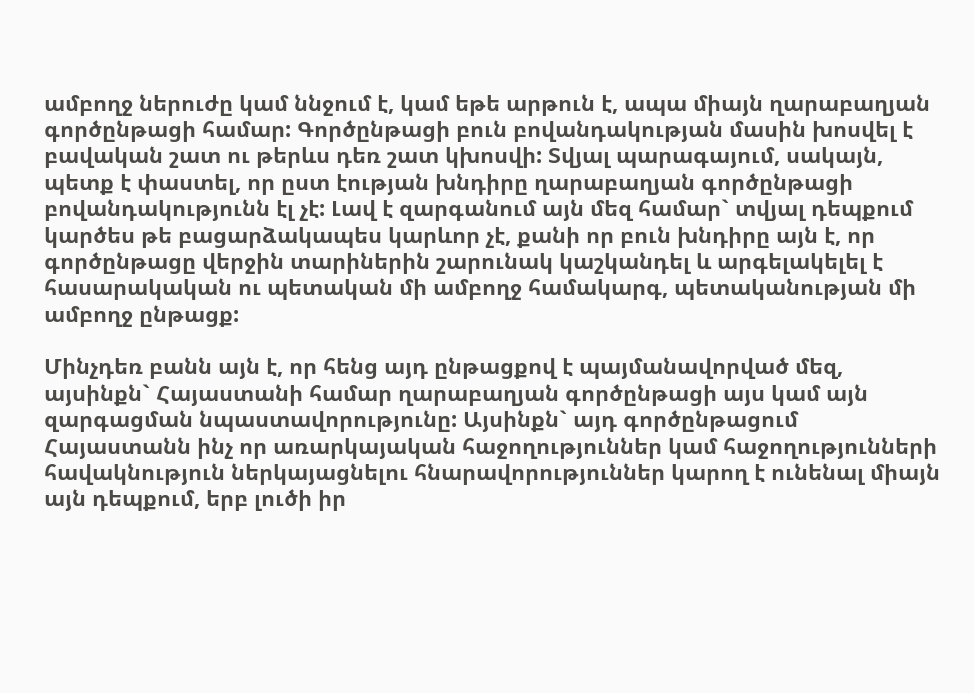ամբողջ ներուժը կամ ննջում է, կամ եթե արթուն է, ապա միայն ղարաբաղյան գործընթացի համար: Գործընթացի բուն բովանդակության մասին խոսվել է բավական շատ ու թերևս դեռ շատ կխոսվի: Տվյալ պարագայում, սակայն, պետք է փաստել, որ ըստ էության խնդիրը ղարաբաղյան գործընթացի բովանդակությունն էլ չէ: Լավ է զարգանում այն մեզ համար` տվյալ դեպքում կարծես թե բացարձակապես կարևոր չէ, քանի որ բուն խնդիրը այն է, որ գործընթացը վերջին տարիներին շարունակ կաշկանդել և արգելակելել է հասարակական ու պետական մի ամբողջ համակարգ, պետականության մի ամբողջ ընթացք:

Մինչդեռ բանն այն է, որ հենց այդ ընթացքով է պայմանավորված մեզ, այսինքն` Հայաստանի համար ղարաբաղյան գործընթացի այս կամ այն զարգացման նպաստավորությունը: Այսինքն` այդ գործընթացում Հայաստանն ինչ որ առարկայական հաջողություններ կամ հաջողությունների հավակնություն ներկայացնելու հնարավորություններ կարող է ունենալ միայն այն դեպքում, երբ լուծի իր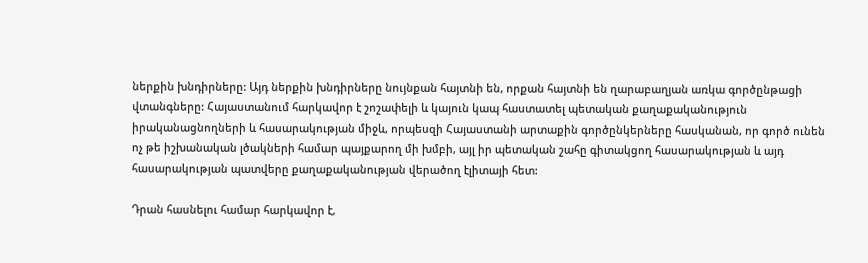ներքին խնդիրները: Այդ ներքին խնդիրները նույնքան հայտնի են, որքան հայտնի են ղարաբաղյան առկա գործընթացի վտանգները: Հայաստանում հարկավոր է շոշափելի և կայուն կապ հաստատել պետական քաղաքականություն իրականացնողների և հասարակության միջև, որպեսզի Հայաստանի արտաքին գործընկերները հասկանան, որ գործ ունեն ոչ թե իշխանական լծակների համար պայքարող մի խմբի, այլ իր պետական շահը գիտակցող հասարակության և այդ հասարակության պատվերը քաղաքականության վերածող էլիտայի հետ:

Դրան հասնելու համար հարկավոր է,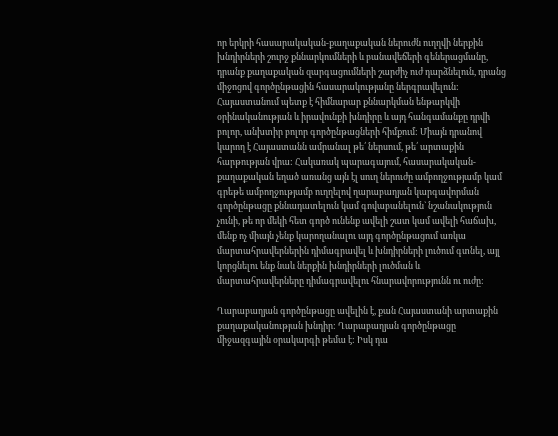որ երկրի հասարակական-քաղաքական ներուժն ուղղվի ներքին խնդիրների շուրջ քննարկումների և բանավեճերի գեներացմանը, դրանք քաղաքական զարգացումների շարժիչ ուժ դարձնելուն, դրանց միջոցով գործընթացին հասարակությանը ներգրավելուն: Հայաստանում պետք է հիմնարար քննարկման ենթարկվի օրինականության և իրավունքի խնդիրը և այդ հանգամանքը դրվի բոլոր, անխտիր բոլոր գործընթացների հիմքում: Միայն դրանով կարող է Հայաստանն ամրանալ թե՛ ներսում, թե՛ արտաքին հարթության վրա: Հակառակ պարագայում, հասարակական-քաղաքական եղած առանց այն էլ սուղ ներուժը ամբողջությամբ կամ գրեթե ամբողջությամբ ուղղելով ղարաբաղյան կարգավորման գործընթացը քննադատելուն կամ գովաբանելուն` նշանակություն չունի, թե որ մեկի հետ գործ ունենք ավելի շատ կամ ավելի հաճախ, մենք ոչ միայն չենք կարողանալու այդ գործընթացում առկա մարտահրավերներին դիմագրավել և խնդիրների լուծում գտնել, այլ կորցնելու ենք նաև ներքին խնդիրների լուծման և մարտահրավերները դիմագրավելու հնարավորությունն ու ուժը:

Ղարաբաղյան գործընթացը ավելին է, քան Հայաստանի արտաքին քաղաքականության խնդիր: Ղարաբաղյան գործընթացը միջազգային օրակարգի թեմա է: Իսկ դա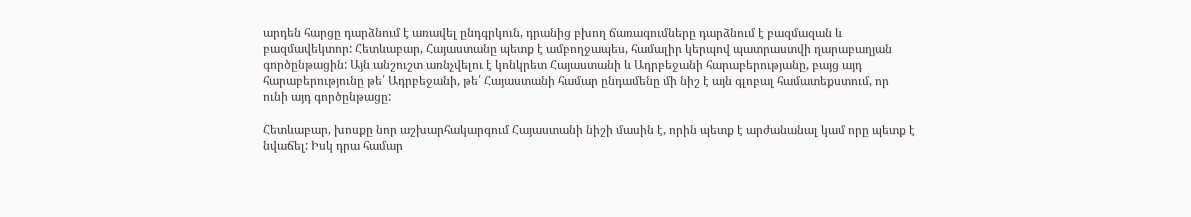արդեն հարցը դարձնում է առավել ընդգրկուն, դրանից բխող ճառագումները դարձնում է բազմազան և բազմավեկտոր: Հետևաբար, Հայաստանը պետք է ամբողջապես, համալիր կերպով պատրաստվի ղարաբաղյան գործընթացին: Այն անշուշտ առնչվելու է կոնկրետ Հայաստանի և Ադրբեջանի հարաբերությանը, բայց այդ հարաբերությունը թե՛ Ադրբեջանի, թե՛ Հայաստանի համար ընդամենը մի նիշ է այն գլոբալ համատեքստում, որ ունի այդ գործընթացը:

Հետևաբար, խոսքը նոր աշխարհակարգում Հայաստանի նիշի մասին է, որին պետք է արժանանալ կամ որը պետք է նվաճել: Իսկ դրա համար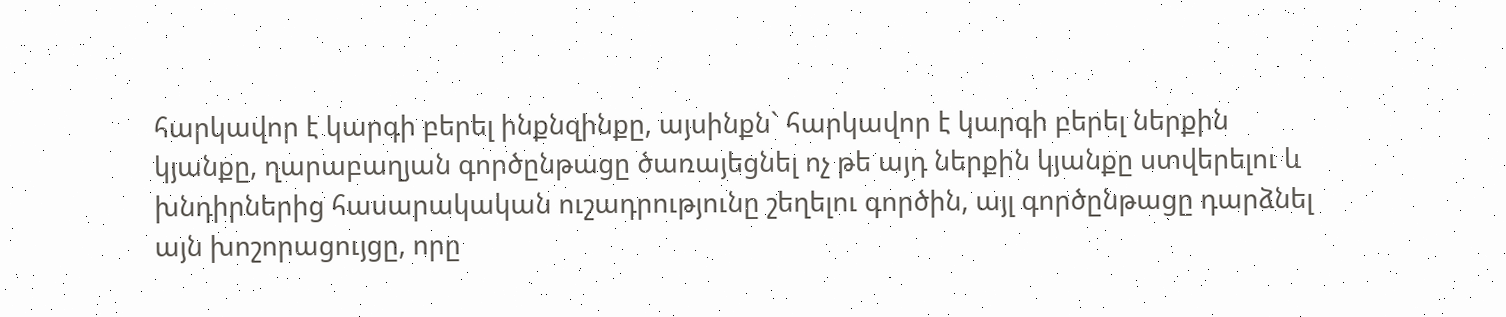հարկավոր է կարգի բերել ինքնզինքը, այսինքն` հարկավոր է կարգի բերել ներքին կյանքը, ղարաբաղյան գործընթացը ծառայեցնել ոչ թե այդ ներքին կյանքը ստվերելու և խնդիրներից հասարակական ուշադրությունը շեղելու գործին, այլ գործընթացը դարձնել այն խոշորացույցը, որը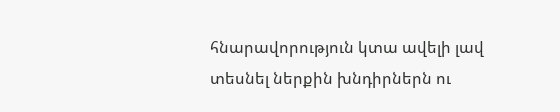հնարավորություն կտա ավելի լավ տեսնել ներքին խնդիրներն ու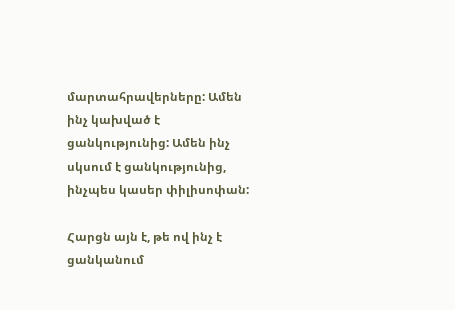մարտահրավերները: Ամեն ինչ կախված է ցանկությունից: Ամեն ինչ սկսում է ցանկությունից, ինչպես կասեր փիլիսոփան:

Հարցն այն է, թե ով ինչ է ցանկանում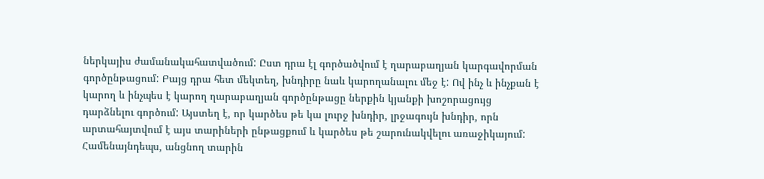ներկայիս ժամանակահատվածում: Ըստ դրա էլ գործածվում է ղարաբաղյան կարգավորման գործընթացում: Բայց դրա հետ մեկտեղ, խնդիրը նաև կարողանալու մեջ է: Ով ինչ և ինչքան է կարող և ինչպես է կարող ղարաբաղյան գործընթացը ներքին կյանքի խոշորացույց դարձնելու գործում: Այստեղ է, որ կարծես թե կա լուրջ խնդիր, լրջագույն խնդիր, որն արտահայտվում է այս տարիների ընթացքում և կարծես թե շարունակվելու առաջիկայում: Համենայնդեպս, անցնող տարին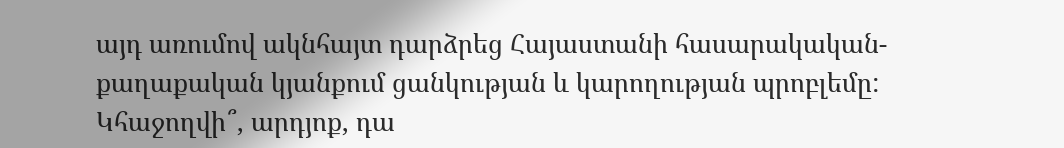այդ առումով ակնհայտ դարձրեց Հայաստանի հասարակական-քաղաքական կյանքում ցանկության և կարողության պրոբլեմը: Կհաջողվի՞, արդյոք, դա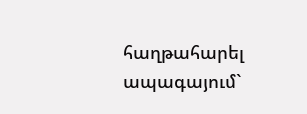հաղթահարել ապագայում`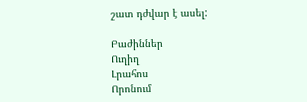շատ դժվար է ասել:

Բաժիններ
Ուղիղ
Լրահոս
Որոնում